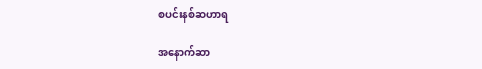စပင်းနစ်ဆဟာရ

အနောက်ဆာ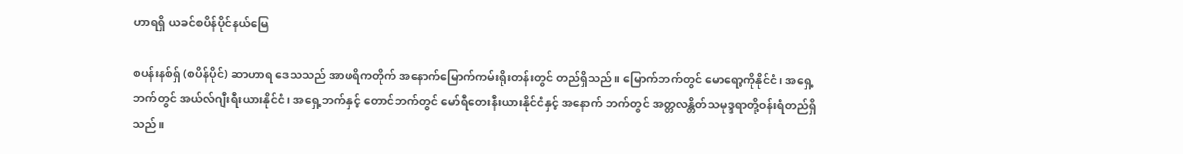ဟာရရှိ ယခင်စပိန်ပိုင်နယ်မြေ

စပန်းနစ်ရှ် (စပိန်ပိုင်) ဆာဟာရ ဒေသသည် အာဖရိကတိုက် အနောက်မြောက်ကမ်းရိုးတန်းတွင် တည်ရှိသည်။ မြောက်ဘက်တွင် မောရော့ကိုနိုင်ငံ၊ အရှေ့ဘက်တွင် အယ်လ်ဂျီးရီးယားနိုင်ငံ၊ အရှေ့ဘက်နှင့် တောင်ဘက်တွင် မော်ရီတေးနီးယားနိုင်ငံနှင့် အနောက် ဘက်တွင် အတ္တလန္တိတ်သမုဒ္ဒရာတို့ဝန်းရံတည်ရှိသည်။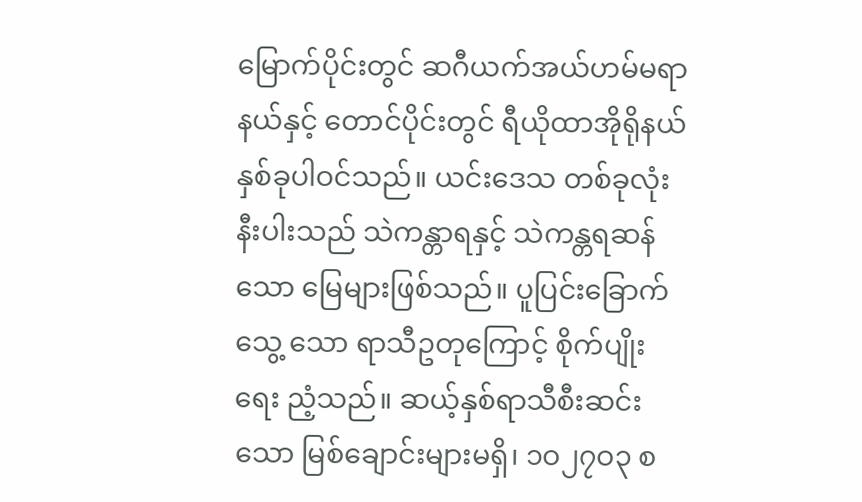မြောက်ပိုင်းတွင် ဆဂီယက်အယ်ဟမ်မရာနယ်နှင့် တောင်ပိုင်းတွင် ရီယိုထာအိုရိုနယ် နှစ်ခုပါဝင်သည်။ ယင်းဒေသ တစ်ခုလုံးနီးပါးသည် သဲကန္တာရနှင့် သဲကန္တရဆန်သော မြေများဖြစ်သည်။ ပူပြင်းခြောက်သွေ့ သော ရာသီဥတုကြောင့် စိုက်ပျိုးရေး ညံ့သည်။ ဆယ့်နှစ်ရာသီစီးဆင်းသော မြစ်ချောင်းများမရှိ၊ ၁ဝ၂၇ဝ၃ စ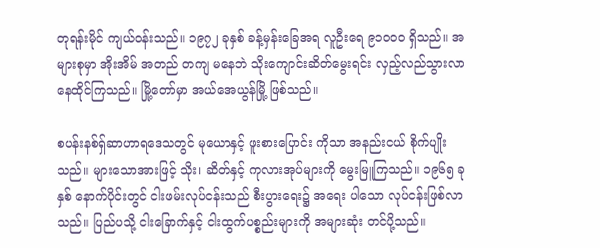တုရန်းမိုင် ကျယ်ဝန်းသည်။ ၁၉၇၂ ခုနှစ် ခန့်မှန်းခြေအရ လူဦးရေ ၉၁ဝဝဝ ရှိသည်။ အများစုမှာ အိုးအိမ် အတည် တကျ မနေဘဲ သိုးကျောင်းဆိတ်မွေးရင်း လှည့်လည်သွားလာ နေထိုင်ကြသည်။ မြို့တော်မှာ အယ်အေယွန်မြို့ ဖြစ်သည်။

စပန်းနစ်ရှ်ဆာဟာရဒေသတွင် မုယောနှင့် ဖူးစားပြောင်း ကိုသာ အနည်းငယ် စိုက်ပျိုးသည်။ များသောအားဖြင့် သိုး၊ ဆိတ်နှင့် ကုလားအုပ်များကို မွေးမြူကြသည်။ ၁၉၆၅ ခုနှစ် နောက်ပိုင်းတွင် ငါးဖမ်းလုပ်ငန်းသည် စီးပွားရေး၌ အရေး ပါသော လုပ်ငန်းဖြစ်လာသည်။ ပြည်ပသို့ ငါးခြောက်နှင့် ငါးထွက်ပစ္စည်းများကို အများဆုံး တင်ပို့သည်။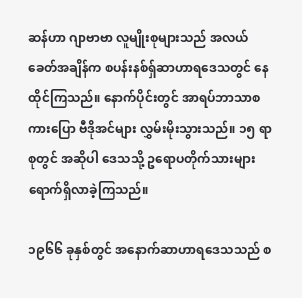ဆန်ဟာ ဂျာဗာဗာ လူမျိုးစုများသည် အလယ် ခေတ်အချိန်က စပန်းနစ်ရှ်ဆာဟာရဒေသတွင် နေထိုင်ကြသည်။ နောက်ပိုင်းတွင် အာရပ်ဘာသာစကားပြော ဗီဒိုအင်များ လွှမ်းမိုးသွားသည်။ ၁၅ ရာစုတွင် အဆိုပါ ဒေသသို့ ဥရောပတိုက်သားများ ရောက်ရှိလာခဲ့ကြသည်။

၁၉၆၆ ခုနှစ်တွင် အနောက်ဆာဟာရဒေသသည် စ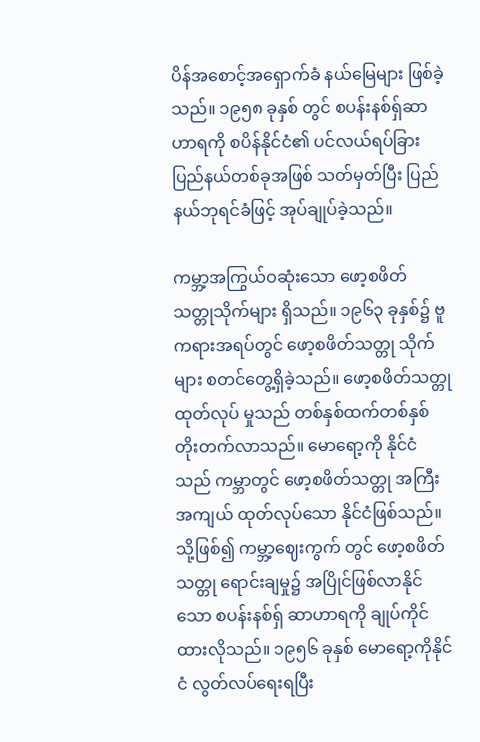ပိန်အစောင့်အရှောက်ခံ နယ်မြေများ ဖြစ်ခဲ့သည်။ ၁၉၅၈ ခုနှစ် တွင် စပန်းနစ်ရှ်ဆာဟာရကို စပိန်နိုင်ငံ၏ ပင်လယ်ရပ်ခြား ပြည်နယ်တစ်ခုအဖြစ် သတ်မှတ်ပြီး ပြည်နယ်ဘုရင်ခံဖြင့် အုပ်ချုပ်ခဲ့သည်။

ကမ္ဘာ့အကြွယ်ဝဆုံးသော ဖော့စဖိတ် သတ္တုသိုက်များ ရှိသည်။ ၁၉၆၃ ခုနှစ်၌ ဗူကရားအရပ်တွင် ဖော့စဖိတ်သတ္တု သိုက်များ စတင်တွေ့ရှိခဲ့သည်။ ဖော့စဖိတ်သတ္တု ထုတ်လုပ် မှုသည် တစ်နှစ်ထက်တစ်နှစ် တိုးတက်လာသည်။ မောရော့ကို နိုင်ငံသည် ကမ္ဘာတွင် ဖော့စဖိတ်သတ္တု အကြီးအကျယ် ထုတ်လုပ်သော နိုင်ငံဖြစ်သည်။ သို့ဖြစ်၍ ကမ္ဘာ့ဈေးကွက် တွင် ဖော့စဖိတ်သတ္တု ရောင်းချမှု၌ အပြိုင်ဖြစ်လာနိုင်သော စပန်းနစ်ရှ် ဆာဟာရကို ချုပ်ကိုင်ထားလိုသည်။ ၁၉၅၆ ခုနှစ် မောရော့ကိုနိုင်ငံ လွတ်လပ်ရေးရပြီး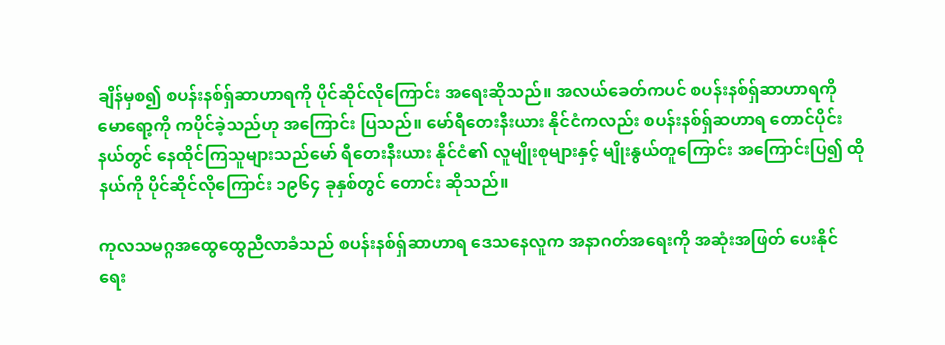ချိန်မှစ၍ စပန်းနစ်ရှ်ဆာဟာရကို ပိုင်ဆိုင်လိုကြောင်း အရေးဆိုသည်။ အလယ်ခေတ်ကပင် စပန်းနစ်ရှ်ဆာဟာရကို မောရော့ကို ကပိုင်ခဲ့သည်ဟု အကြောင်း ပြသည်။ မော်ရီတေးနီးယား နိုင်ငံကလည်း စပန်းနစ်ရှ်ဆဟာရ တောင်ပိုင်းနယ်တွင် နေထိုင်ကြသူများသည်မော် ရီတေးနီးယား နိုင်ငံ၏ လူမျိုးစုများနှင့် မျိုးနွယ်တူကြောင်း အကြောင်းပြ၍ ထိုနယ်ကို ပိုင်ဆိုင်လိုကြောင်း ၁၉၆၄ ခုနှစ်တွင် တောင်း ဆိုသည်။

ကုလသမဂ္ဂအထွေထွေညီလာခံသည် စပန်းနစ်ရှ်ဆာဟာရ ဒေသနေလူက အနာဂတ်အရေးကို အဆုံးအဖြတ် ပေးနိုင် ရေး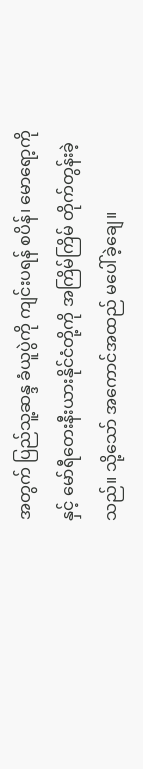အတွက် ပြည်သူ့ဆန္ဒ ခံယူပွဲကို ကျင်းပရန် စပိန်၊ မောရော့ကိုနှင့် မော်ရီတေးနီးယားနိုင်ငံတို့ကို အကြိမ်ကြိမ် တိုက်တွန်းခဲ့သည်။ သို့သော် အကောင်အထည် မပေါ်ခဲ့ချေ။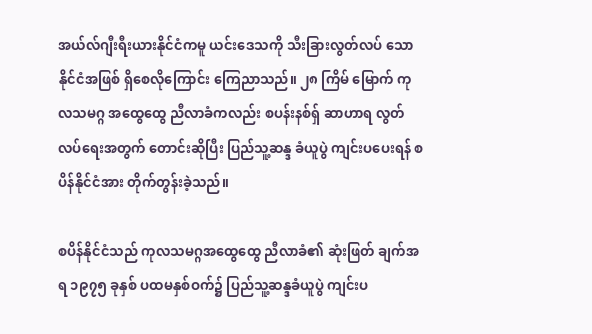အယ်လ်ဂျီးရီးယားနိုင်ငံကမူ ယင်းဒေသကို သီးခြားလွတ်လပ် သော နိုင်ငံအဖြစ် ရှိစေလိုကြောင်း ကြေညာသည်။ ၂၈ ကြိမ် မြောက် ကုလသမဂ္ဂ အထွေထွေ ညီလာခံကလည်း စပန်းနစ်ရှ် ဆာဟာရ လွတ်လပ်ရေးအတွက် တောင်းဆိုပြီး ပြည်သူ့ဆန္ဒ ခံယူပွဲ ကျင်းပပေးရန် စပိန်နိုင်ငံအား တိုက်တွန်းခဲ့သည်။

စပိန်နိုင်ငံသည် ကုလသမဂ္ဂအထွေထွေ ညီလာခံ၏ ဆုံးဖြတ် ချက်အရ ၁၉၇၅ ခုနှစ် ပထမနှစ်ဝက်၌ ပြည်သူ့ဆန္ဒခံယူပွဲ ကျင်းပ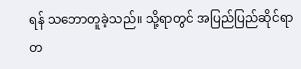ရန် သဘောတူခဲ့သည်။ သို့ရာတွင် အပြည်ပြည်ဆိုင်ရာ တ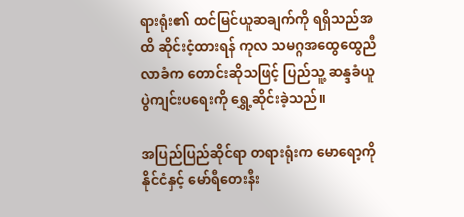ရားရုံး၏ ထင်မြင်ယူဆချက်ကို ရရှိသည်အထိ ဆိုင်းငံ့ထားရန် ကုလ သမဂ္ဂအထွေထွေညီလာခံက တောင်းဆိုသဖြင့် ပြည်သူ့ ဆန္ဒခံယူပွဲကျင်းပရေးကို ရွှေ့ဆိုင်းခဲ့သည်။

အပြည်ပြည်ဆိုင်ရာ တရားရုံးက မောရော့ကိုနိုင်ငံနှင့် မော်ရီတေးနီး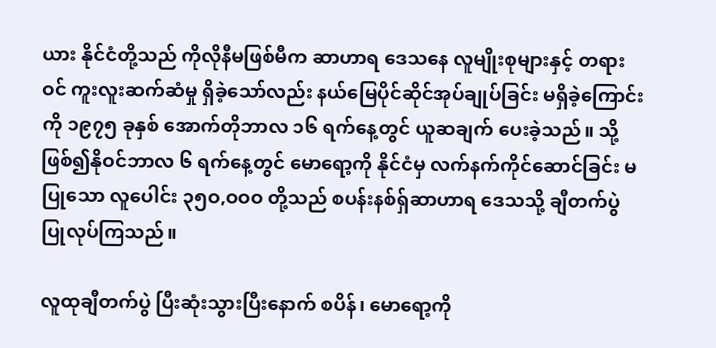ယား နိုင်ငံတို့သည် ကိုလိုနီမဖြစ်မီက ဆာဟာရ ဒေသနေ လူမျိုးစုများနှင့် တရားဝင် ကူးလူးဆက်ဆံမှု ရှိခဲ့သော်လည်း နယ်မြေပိုင်ဆိုင်အုပ်ချုပ်ခြင်း မရှိခဲ့ကြောင်းကို ၁၉၇၅ ခုနှစ် အောက်တိုဘာလ ၁၆ ရက်နေ့တွင် ယူဆချက် ပေးခဲ့သည်။ သို့ဖြစ်၍နိုဝင်ဘာလ ၆ ရက်နေ့တွင် မောရော့ကို နိုင်ငံမှ လက်နက်ကိုင်ဆောင်ခြင်း မပြုသော လူပေါင်း ၃၅ဝ,ဝဝဝ တို့သည် စပန်းနစ်ရှ်ဆာဟာရ ဒေသသို့ ချီတက်ပွဲ ပြုလုပ်ကြသည်။

လူထုချီတက်ပွဲ ပြီးဆုံးသွားပြီးနောက် စပိန်၊ မောရော့ကို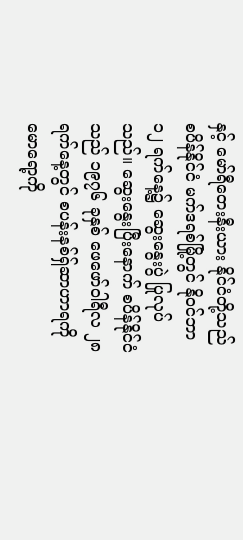နှင့် မော်ရီတေးနီးယား နိုင်ငံတို့သည် စပိန်နိုင်ငံ မက်ဒရစ်မြို့တွင် နိုဝင်ဘာ ၁၂ ရက်နေ့၌ ဆွေးနွေးပွဲ ပြုလုပ်သည်။ ဆွေးနွေးပြီးနောက် စပိန်နိုင်ငံသည် ၁၉၇၆ ခုနှစ် ဖေဖော်ဝါရီလ ၂၈ ရက်နေ့တွင် စပန်းနစ်ရှ်ဆာဟာရကို မောရော့ကို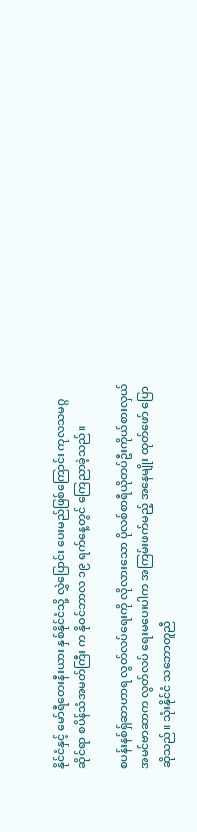နိုင်ငံနှင့် မော်ရီတေးနီးယား နှစ်နိုင်ငံသို့ လွှဲပြောင်း ပေးမည်ဖြစ်ကြောင်း ကုလသမဂ္ဂဆိုင်ရာ စပိန်သံအမတ်ကြီး က နိုဝင်ဘာလ ၁၉ ရက်နေ့တွင် ကြေညာခဲ့သည်။

စပန်းနစ်ရှ်ဆာဟာရ လွတ်လပ်ရေးကို လိုလားသော ပိုလစ်စာရီယိုတပ်ဦးကိုယ်စားလှယ် အမင်ဗာဆာက လွတ်လပ် ရေးမပေးပါက အကြမ်းဖက်မည့် အနေမျိုး ထုတ်ဖော် ပြောဆိုသည်။ သုံးနိုင်ငံ သဘောတူညီ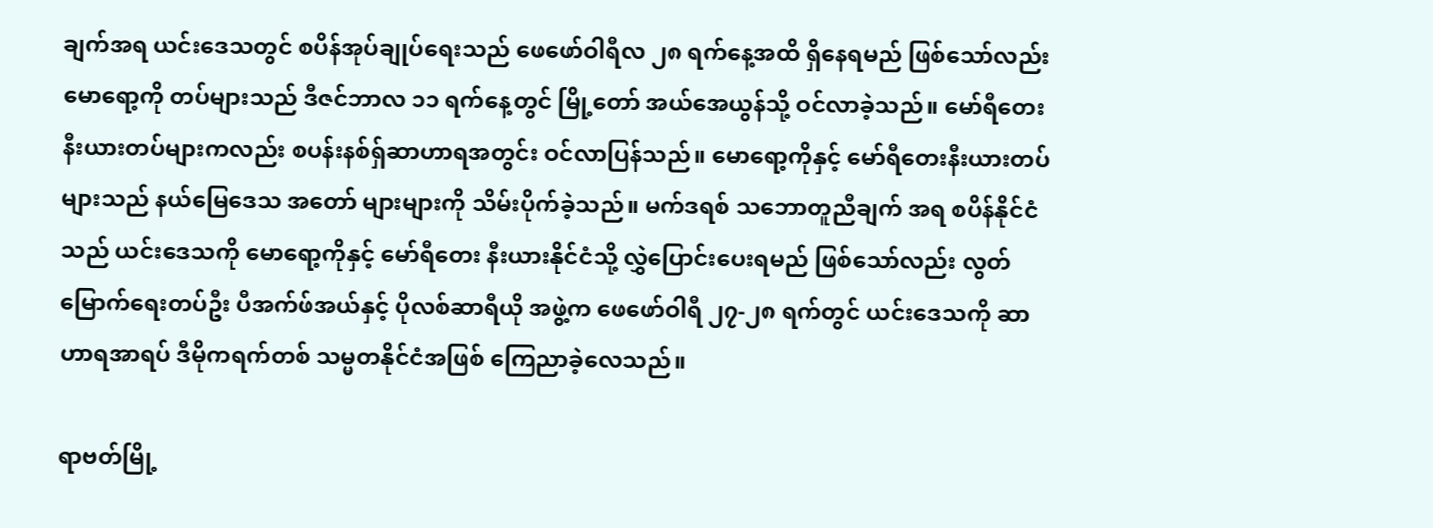ချက်အရ ယင်းဒေသတွင် စပိန်အုပ်ချုပ်ရေးသည် ဖေဖော်ဝါရီလ ၂၈ ရက်နေ့အထိ ရှိနေရမည် ဖြစ်သော်လည်း မောရော့ကို တပ်များသည် ဒီဇင်ဘာလ ၁၁ ရက်နေ့တွင် မြို့တော် အယ်အေယွန်သို့ ဝင်လာခဲ့သည်။ မော်ရီတေး နီးယားတပ်များကလည်း စပန်းနစ်ရှ်ဆာဟာရအတွင်း ဝင်လာပြန်သည်။ မောရော့ကိုနှင့် မော်ရီတေးနီးယားတပ်များသည် နယ်မြေဒေသ အတော် များများကို သိမ်းပိုက်ခဲ့သည်။ မက်ဒရစ် သဘောတူညီချက် အရ စပိန်နိုင်ငံသည် ယင်းဒေသကို မောရော့ကိုနှင့် မော်ရီတေး နီးယားနိုင်ငံသို့ လွှဲပြောင်းပေးရမည် ဖြစ်သော်လည်း လွတ်မြောက်ရေးတပ်ဦး ပီအက်ဖ်အယ်နှင့် ပိုလစ်ဆာရီယို အဖွဲ့က ဖေဖော်ဝါရီ ၂၇-၂၈ ရက်တွင် ယင်းဒေသကို ဆာဟာရအာရပ် ဒီမိုကရက်တစ် သမ္မတနိုင်ငံအဖြစ် ကြေညာခဲ့လေသည်။

ရာဗတ်မြို့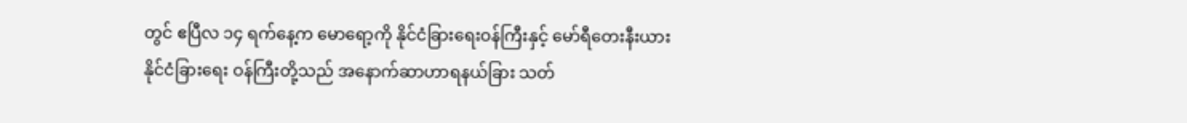တွင် ဧပြီလ ၁၄ ရက်နေ့က မောရော့ကို နိုင်ငံခြားရေးဝန်ကြီးနှင့် မော်ရီတေးနီးယား နိုင်ငံခြားရေး ဝန်ကြီးတို့သည် အနောက်ဆာဟာရနယ်ခြား သတ်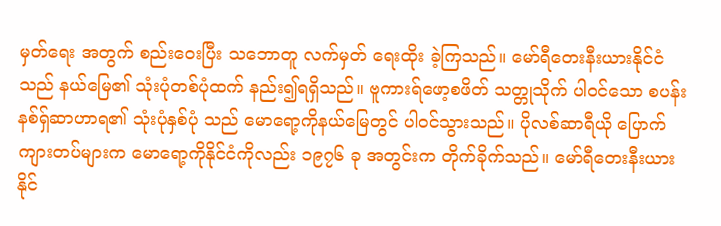မှတ်ရေး အတွက် စည်းဝေးပြီး သဘောတူ လက်မှတ် ရေးထိုး ခဲ့ကြသည်။ မော်ရီတေးနီးယားနိုင်ငံသည် နယ်မြေ၏ သုံးပုံတစ်ပုံထက် နည်း၍ရရှိသည်။ ဗူကားရ်ဖော့စဖိတ် သတ္တုသိုက် ပါဝင်သော စပန်းနစ်ရှ်ဆာဟာရ၏ သုံးပုံနှစ်ပုံ သည် မောရော့ကိုနယ်မြေတွင် ပါဝင်သွားသည်။ ပိုလစ်ဆာရီယို ပြောက်ကျားတပ်များက မောရော့ကိုနိုင်ငံကိုလည်း ၁၉၇၆ ခု အတွင်းက တိုက်ခိုက်သည်။ မော်ရီတေးနီးယားနိုင်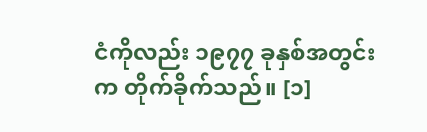ငံကိုလည်း ၁၉၇၇ ခုနှစ်အတွင်းက တိုက်ခိုက်သည်။ [၁]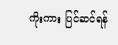ကိုးကား ပြင်ဆင်ရန်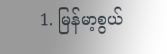1. မြန်မာ့စွယ်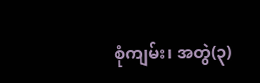စုံကျမ်း၊ အတွဲ(၃)